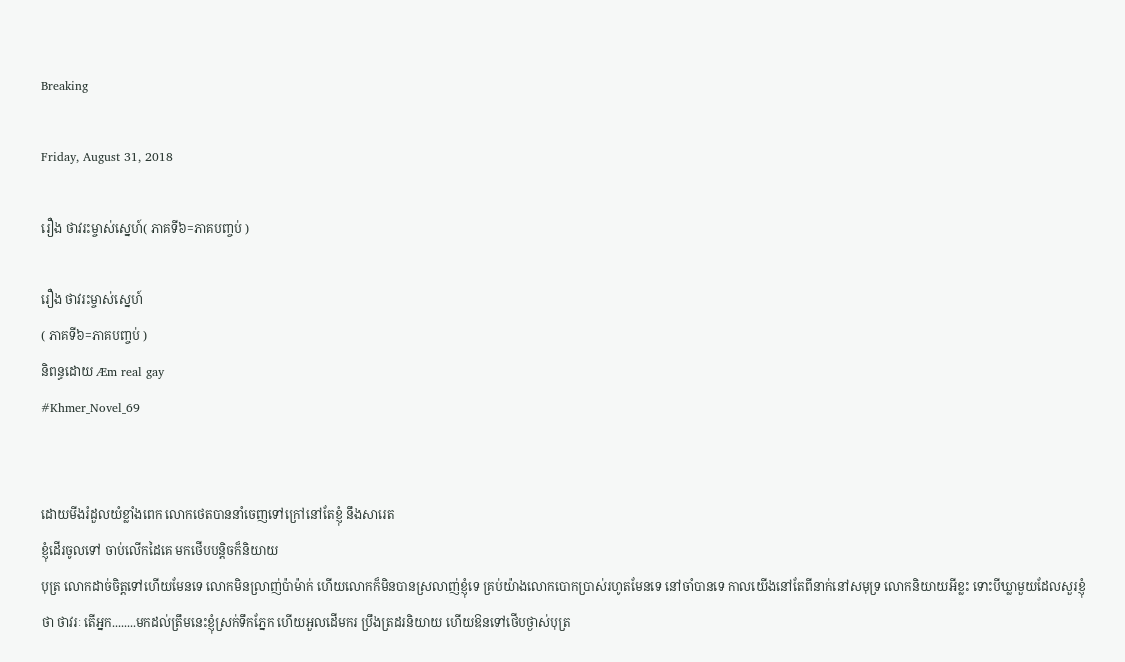Breaking

Friday, August 31, 2018

រឿង ថាវរះម្ចាស់ស្នេហ៍( ភាគទី៦=ភាគបញ្ចប់ )

រឿង ថាវរះម្ចាស់ស្នេហ៍
( ភាគទី៦=ភាគបញ្ចប់ )
និពន្ធដោយ Æm real gay
#Khmer_Novel_69


ដោយមីងរំដួលយំខ្លាំងពេក លោកថេតបាននាំចេញទៅក្រៅនៅតែខ្ញុំ នឹងសារេត
ខ្ញុំដើរចូលទៅ ចាប់លើកដៃគេ មកថើបបន្តិចក៏និយាយ
បុត្រ លោកដាច់ចិត្តទៅហើយមែនទេ លោកមិនល្រាញ់ប៉ាម៉ាក់ ហើយលោកក៏មិនបានស្រលាញ់ខ្ញុំទេ គ្រប់យ៉ាងលោកបោកប្រាស់រហូតមែនទេ នៅចាំបានទេ កាលយើងនៅតែពីនាក់នៅសមុទ្រ លោកនិយាយអីខ្លះ ទោះបីឃ្លាមួយដែលសួរខ្ញុំថា ថាវរៈ តើអ្នក........មកដល់ត្រឹមនេះខ្ញុំស្រក់ទឹកភ្នែក ហើយអួលដើមករ ប្រឹងត្រដរនិយាយ ហើយឱនទៅថើបថ្ងាស់បុត្រ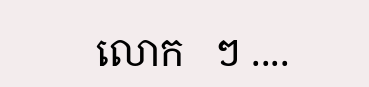លោក   ៗ ....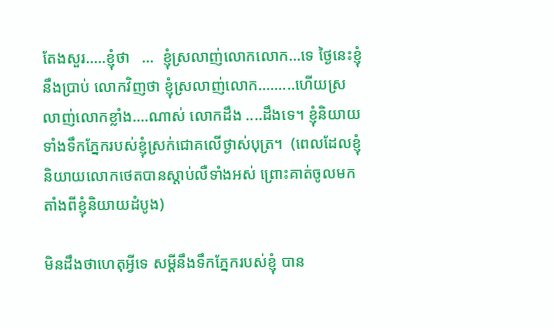តែងសួរ.....ខ្ញុំថា   ...  ខ្ញុំស្រលាញ់លោកលោក...ទេ ថ្ងៃនេះខ្ញុំនឹងប្រាប់ លោកវិញថា ខ្ញុំស្រលាញ់លោក.........ហើយស្រលាញ់លោកខ្លាំង....ណាស់ លោកដឹង ....ដឹងទេ។ ខ្ញុំនិយាយទាំងទឹកភ្នែករបស់ខ្ញុំស្រក់ជោគលើថ្ងាស់បុត្រ។  (ពេលដែលខ្ញុំនិយាយលោកថេតបានស្ដាប់លឺទាំងអស់ ព្រោះគាត់ចូលមកតាំងពីខ្ញុំនិយាយដំបូង)

មិនដឹងថាហេតុអ្វីទេ សម្ដីនឹងទឹកភ្នែករបស់ខ្ញុំ បាន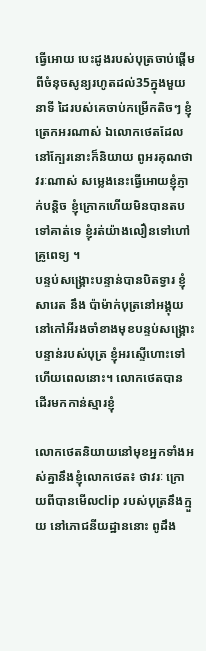ធ្វើអោយ បេះដូងរបស់បុត្រចាប់ផ្ដើមពីចំនុចសូន្យរហូតដល់35ក្នុងមួយនាទី ដៃរបស់គេចាប់កម្រើកតិចៗ ខ្ញុំត្រេកអរណាស់ ឯលោកថេតដែលនៅក្បែរនោះក៏និយាយ ពូអរគុណថាវរៈណាស់ សម្លេងនេះធ្វើអោយខ្ញុំភ្ញាក់បន្តិច ខ្ញុំក្រោកហើយមិនបានតបទៅគាត់ទេ ខ្ញុំរត់យ៉ាងលឿនទៅហៅគ្រូពេទ្យ ។
បន្ទប់សង្គ្រោះបន្ទាន់បានបិតទ្វារ ខ្ញុំ សារេត នឹង ប៉ាម៉ាក់បុត្រនៅអង្គុយនៅកៅអីរងចាំខាងមុខបន្ទប់សង្គ្រោះបន្ទាន់របស់បុត្រ ខ្ញុំអរស្ទើហោះទៅហើយពេលនោះ។ លោកថេតបានដើរមកកាន់ស្មារខ្ញុំ

លោកថេតនិយាយនៅមុខអ្នកទាំងអស់គ្នានឹងខ្ញុំលោកថេត៖ ថាវរៈ ក្រោយពីបានមើលclip របស់បុត្រនឹងក្មួយ នៅភោជនីយដ្ឋាននោះ ពូដឹង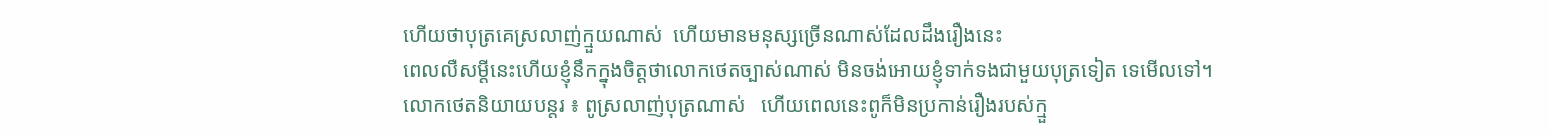ហើយថាបុត្រគេស្រលាញ់ក្មួយណាស់  ហើយមានមនុស្សច្រើនណាស់ដែលដឹងរឿងនេះ
ពេលលឺសម្ដីនេះហើយខ្ញុំនឹកក្នុងចិត្តថាលោកថេតច្បាស់ណាស់ មិនចង់អោយខ្ញុំទាក់ទងជាមួយបុត្រទៀត ទេមើលទៅ។
លោកថេតនិយាយបន្តរ ៖ ពូស្រលាញ់បុត្រណាស់   ហើយពេលនេះពូក៏មិនប្រកាន់រឿងរបស់ក្មួ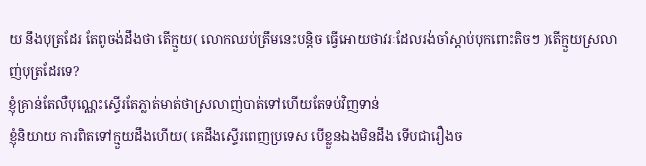យ នឹងបុត្រដែរ តែពូចង់ដឹងថា តើក្មួយ( លោកឈប់ត្រឹមនេះបន្តិច ធ្វើអោយថាវរៈដែលរង់ចាំស្ដាប់បុកពោះតិចៗ )តើក្មួយស្រលាញ់បុត្រដែរទេ?
ខ្ញុំគ្រាន់តែលឺបុណ្ណេះស្ទើរតែភ្លាត់មាត់ថាស្រលាញ់បាត់ទៅហើយតែទប់វិញទាន់
ខ្ញុំនិយាយ ការពិតទៅក្មួយដឹងហើយ( គេដឹងស្ទើរពេញប្រទេស បើខ្លួនឯងមិនដឹង ទើបជារឿងច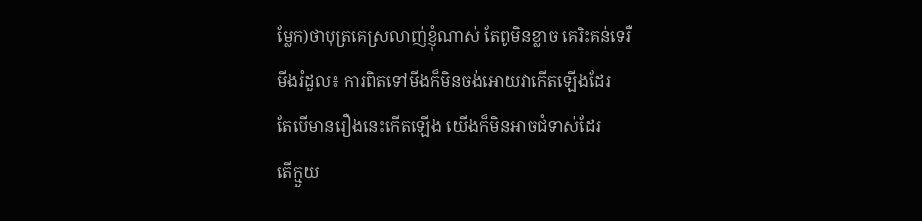ម្លែក)ថាបុត្រគេស្រលាញ់ខ្ញុំណាស់ តែពូមិនខ្លាច គេរិះគន់ទេរឺ
មីងរំដួល៖ ការពិតទៅមីងក៏មិនចង់អោយវាកើតឡើងដែរ
តែបើមានរឿងនេះកើតឡើង យើងក៏មិនអាចជំទាស់ដែរ
តើក្មួយ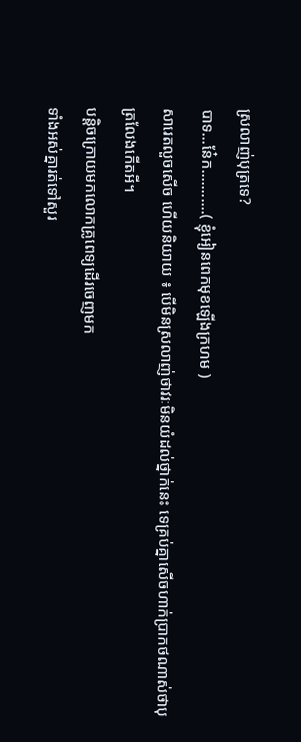ស្រលាញ់បុត្រទេ?
បាទ...នែ៎ក...........( ខ្ញុំអៀនពេកមុខឡើងក្រហម )
សារេតលួចសើច ហើយនិយាយ ៖ បើមិនស្រលាញ់ថាវរៈមិនយំដល់ថ្នាក់នេះ ទេគ្រប់គ្នាសើចហាក់ប្រាកថណាស់ថាបុត្រលែងកើតអី។
បន្តិចក្រោយមកលោកគ្រូពេទ្យដើរចេញមក
ទាំងអស់គ្នារត់ទៅសួរ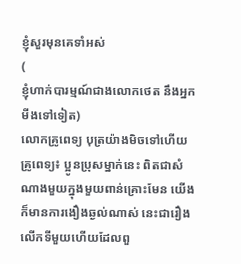ខ្ញុំសួរមុនគេទាំអស់
(
ខ្ញុំហាក់បារម្មណ៍ជាងលោកថេត នឹងអ្នកមីងទៅទៀត)
លោកគ្រូពេទ្យ បុត្រយ៉ាងមិចទៅហើយ
គ្រូពេទ្យ៖ ប្អូនប្រុសម្នាក់នេះ ពិតជាសំណាងមួយក្នុងមួយពាន់គ្រោះមែន យើងក៏មានការងឿងឆ្ងល់ណាស់ នេះជារឿងលើកទីមួយហើយដែលពួ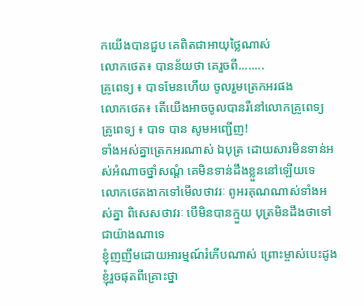កយើងបានជួប គេពិតជាអាយុថ្លៃណាស់
លោកថេត៖ បានន័យថា គេរួចពី........
គ្រូពេទ្យ ៖ បាទមែនហើយ ចូលរួមត្រេកអរផង
លោកថេត៖ តើយើងអាចចូលបានរឺនៅលោកគ្រូពេទ្យ
គ្រូពេទ្យ ៖ បាទ បាន សូមអញ្ជើញ!
ទាំងអស់គ្នាត្រេកអរណាស់ ឯបុត្រ ដោយសារមិនទាន់អស់អំណាចថ្នាំសណ្ដំ គេមិនទាន់ដឹងខ្លួននៅឡើយទេ
លោកថេតងាកទៅមើលថាវរៈ ពូអរគុណណាស់ទាំងអស់គ្នា ពិសេសថាវរៈ បើមិនបានក្មួយ បុត្រមិនដឹងថាទៅជាយ៉ាងណាទេ
ខ្ញុំញញឹមដោយអារម្មណ៍រំភើបណាស់ ព្រោះម្ចាស់បេះដូងខ្ញុំរួចផុតពីគ្រោះថ្នា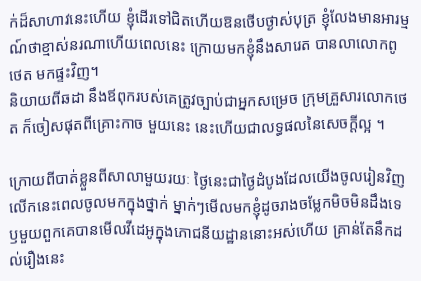ក់ដ៏សាហាវនេះហើយ ខ្ញុំដើរទៅជិតហើយឱនថើបថ្ងាស់បុត្រ ខ្ញុំលែងមានអារម្មណ៍ថាខ្មាស់នរណាហើយពេលនេះ ក្រោយមកខ្ញុំនឹងសារេត បានលាលោកពូថេត មកផ្ទះវិញ។
និយាយពីឆដា នឹងឪពុករបស់គេត្រូវច្បាប់ជាអ្នកសម្រេច ក្រុមគ្រួសារលោកថេត ក៏ចៀសផុតពីគ្រោះកាច មួយនេះ នេះហើយជាលទ្ធផលនៃសេចក្ដីល្អ ។

ក្រោយពីបាត់ខ្លួនពីសាលាមួយរយៈ ថ្ងៃនេះជាថ្ងៃដំបូងដែលយើងចូលរៀនវិញ លើកនេះពេលចូលមកក្នុងថ្នាក់ ម្នាក់ៗមើលមកខ្ញុំដូចរាងចម្លែកមិចមិនដឹងទេ ឫមួយពួកគេបានមើលវីដេអូក្នុងភោជនីយដ្ឋាននោះអស់ហើយ គ្រាន់តែនឹកដល់រឿងនេះ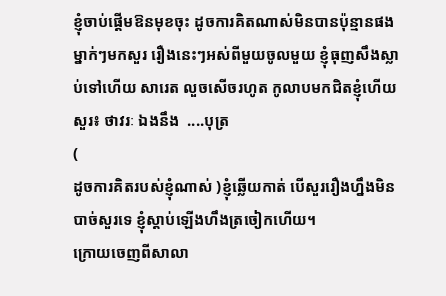ខ្ញុំចាប់ផ្ដើមឱនមុខចុះ ដូចការគិតណាស់មិនបានប៉ុន្មានផង ម្នាក់ៗមកសួរ រឿងនេះៗអស់ពីមួយចូលមួយ ខ្ញុំធុញសឹងស្លាប់ទៅហើយ សារេត លួចសើចរហូត កូលាបមកជិតខ្ញុំហើយសួរ៖ ថាវរៈ ឯងនឹង  ....បុត្រ
(
ដូចការគិតរបស់ខ្ញុំណាស់ )ខ្ញុំឆ្លើយកាត់ បើសួររឿងហ្នឹងមិនបាច់សួរទេ ខ្ញុំស្ដាប់ឡើងហឹងត្រចៀកហើយ។
ក្រោយចេញពីសាលា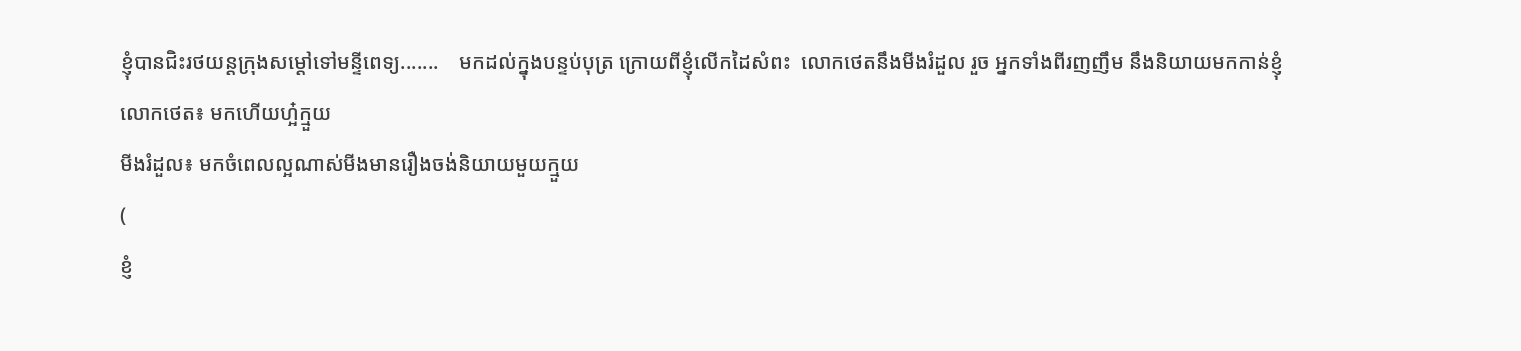ខ្ញុំបានជិះរថយន្ដក្រុងសម្ដៅទៅមន្ទីពេទ្យ.......    មកដល់ក្នុងបន្ទប់បុត្រ ក្រោយពីខ្ញុំលើកដៃសំពះ  លោកថេតនឹងមីងរំដួល រួច អ្នកទាំងពីរញញឹម នឹងនិយាយមកកាន់ខ្ញុំ
លោកថេត៖ មកហើយហ្អ៎ក្មួយ
មីងរំដួល៖ មកចំពេលល្អណាស់មីងមានរឿងចង់និយាយមួយក្មួយ
(
ខ្ញំ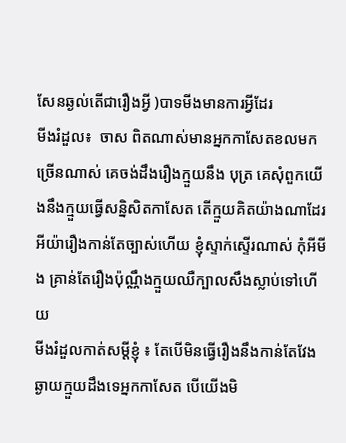សែនឆ្ងល់តើជារឿងអ្វី )បាទមីងមានការអ្វីដែរ
មីងរំដួល៖  ចាស ពិតណាស់មានអ្នកកាសែតខលមកច្រើនណាស់ គេចង់ដឹងរឿងក្មួយនឹង បុត្រ គេសុំពួកយើងនឹងក្មួយធ្វើសន្និសិតកាសែត តើក្មួយគិតយ៉ាងណាដែរ
អីយ៉ារឿងកាន់តែច្បាស់ហើយ ខ្ញុំស្ទាក់ស្ទើរណាស់ កុំអីមីង គ្រាន់តែរឿងប៉ុណ្ណឹងក្មួយឈឺក្បាលសឹងស្លាប់ទៅហើយ
មីងរំដួលកាត់សម្ដីខ្ញុំ ៖ តែបើមិនធ្វើរឿងនឹងកាន់តែវែងឆ្ងាយក្មួយដឹងទេអ្នកកាសែត បើយើងមិ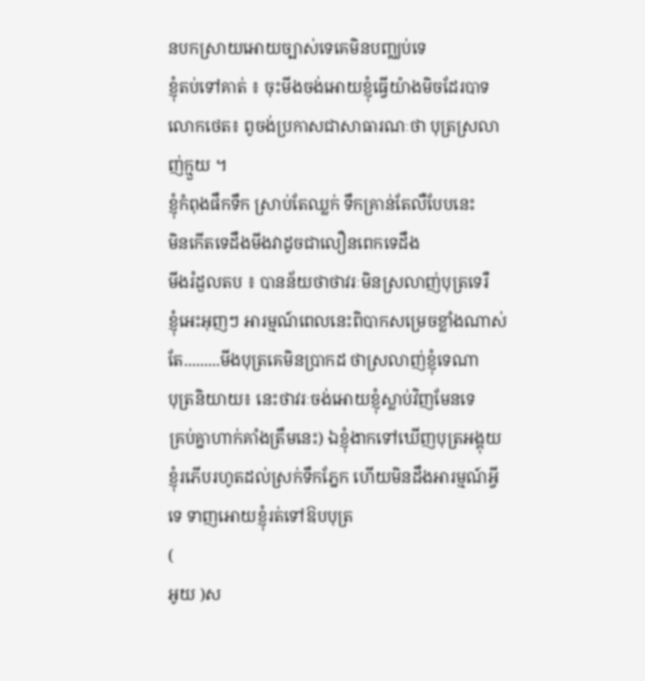នបកស្រាយអោយច្បាស់ទេគេមិនបញ្ឈប់ទេ
ខ្ញុំតប់ទៅគាត់ ៖ ចុះមីងចង់អោយខ្ញុំធ្វើយ៉ាងមិចដែរបាទ
លោកថេត៖ ពូចង់ប្រកាសជាសាធារណៈថា បុត្រស្រលាញ់ក្មួយ ។
ខ្ញុំកំពុងផឹកទឹក ស្រាប់តែឈ្លក់ ទឹកគ្រាន់តែលឺបែបនេះ
មិនកើតទេដឹងមីងវាដូចជាលឿនពេកទេដឹង
មីងរំដួលតប ៖ បានន័យថាថាវរៈមិនស្រលាញ់បុត្រទេរឺ
ខ្ញុំអេះអុញៗ អារម្មណ៍ពេលនេះពិបាកសម្រេចខ្លាំងណាស់
តែ.........មីងបុត្រគេមិនប្រាកដ ថាស្រលាញ់ខ្ញុំទេណា
បុត្រនិយាយ៖ នេះថាវរៈចង់អោយខ្ញុំស្លាប់វិញមែនទេ
គ្រប់គ្នាហាក់គាំងត្រឹមនេះ) ឯខ្ញុំងាកទៅឃើញបុត្រអង្គុយ ខ្ញុំរភើបរហូតដល់ស្រក់ទឹកភ្នែក ហើយមិនដឹងអារម្មណ៍អ្វីទេ ទាញអោយខ្ញុំរត់ទៅឱបបុត្រ
(
អូយ )ស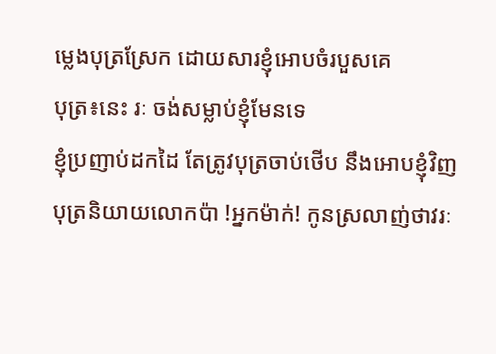ម្លេងបុត្រស្រែក ដោយសារខ្ញុំអោបចំរបួសគេ
បុត្រ៖នេះ រៈ ចង់សម្លាប់ខ្ញុំមែនទេ
ខ្ញុំប្រញាប់ដកដៃ តែត្រូវបុត្រចាប់ថើប នឹងអោបខ្ញុំវិញ
បុត្រនិយាយលោកប៉ា !អ្នកម៉ាក់! កូនស្រលាញ់ថាវរៈ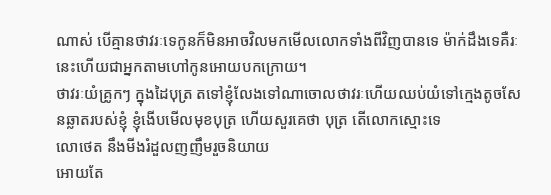ណាស់ បើគ្មានថាវរៈទេកូនក៏មិនអាចវិលមកមើលលោកទាំងពីវិញបានទេ ម៉ាក់ដឹងទេគឺរៈនេះហើយជាអ្នកតាមហៅកូនអោយបកក្រោយ។
ថាវរៈយំគ្រូកៗ ក្នុងដៃបុត្រ តទៅខ្ញុំលែងទៅណាចោលថាវរៈហើយឈប់យំទៅក្មេងតូចសែនឆ្លាតរបស់ខ្ញុំ ខ្ញុំងើបមើលមុខបុត្រ ហើយសួរគេថា បុត្រ តើលោកស្មោះទេ
លោថេត នឹងមីងរំដួលញញឹមរួចនិយាយ
អោយតែ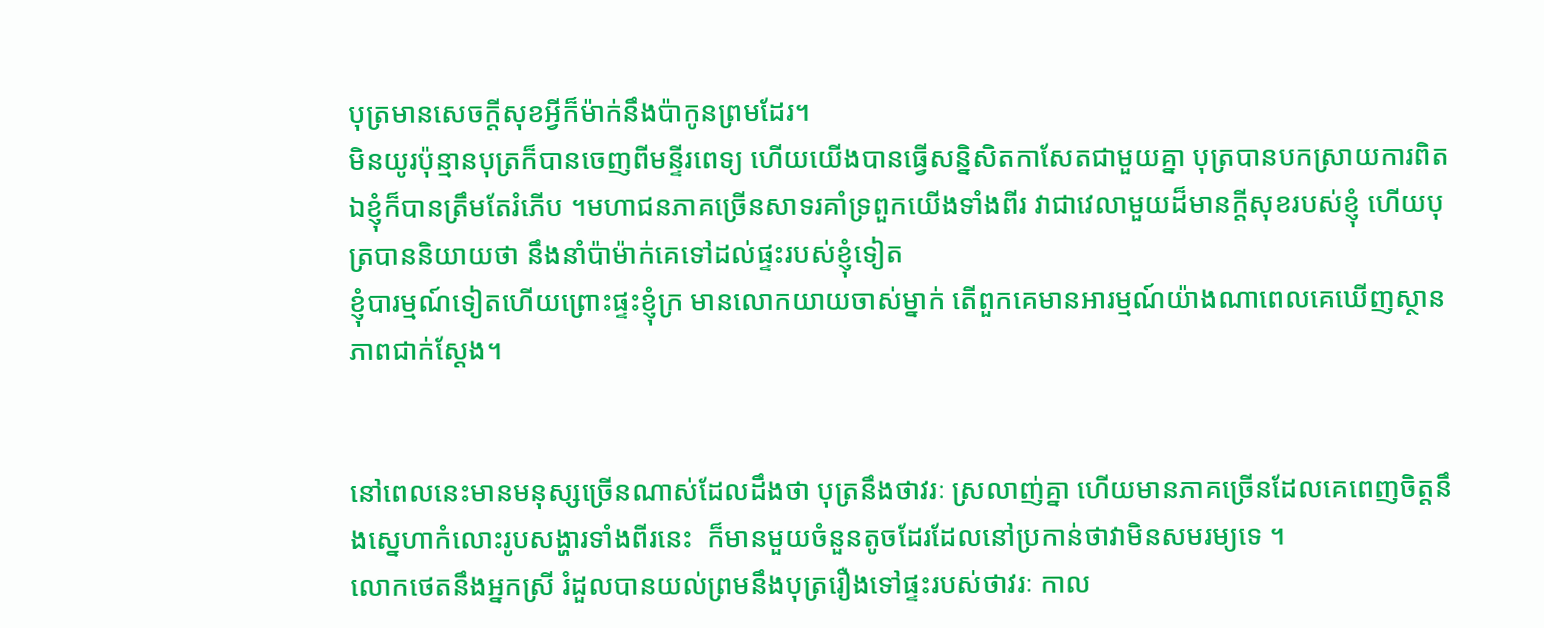បុត្រមានសេចក្ដីសុខអ្វីក៏ម៉ាក់នឹងប៉ាកូនព្រមដែរ។
មិនយូរប៉ុន្មានបុត្រក៏បានចេញពីមន្ទីរពេទ្យ ហើយយើងបានធ្វើសន្និសិតកាសែតជាមួយគ្នា បុត្របានបកស្រាយការពិត ឯខ្ញុំក៏បានត្រឹមតែរំភើប ។មហាជនភាគច្រើនសាទរគាំទ្រពួកយើងទាំងពីរ វាជាវេលាមួយដ៏មានក្ដីសុខរបស់ខ្ញុំ ហើយបុត្របាននិយាយថា នឹងនាំប៉ាម៉ាក់គេទៅដល់ផ្ទះរបស់ខ្ញុំទៀត
ខ្ញុំបារម្មណ៍ទៀតហើយព្រោះផ្ទះខ្ញុំក្រ មានលោកយាយចាស់ម្នាក់ តើពួកគេមានអារម្មណ៍យ៉ាងណាពេលគេឃើញស្ថានភាពជាក់ស្ដែង។


នៅពេលនេះមានមនុស្សច្រើនណាស់ដែលដឹងថា បុត្រនឹងថាវរៈ ស្រលាញ់គ្នា ហើយមានភាគច្រើនដែលគេពេញចិត្តនឹងស្នេហាកំលោះរូបសង្ហារទាំងពីរនេះ  ក៏មានមួយចំនួនតូចដែរដែលនៅប្រកាន់ថាវាមិនសមរម្យទេ ។
លោកថេតនឹងអ្នកស្រី រំដួលបានយល់ព្រមនឹងបុត្ររឿងទៅផ្ទះរបស់ថាវរៈ កាល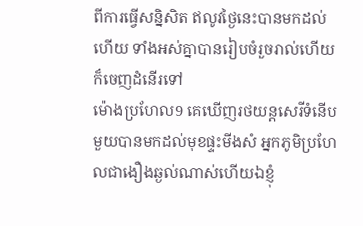ពីការធ្វើសន្និសិត ឥលូវថ្ងៃនេះបានមកដល់ហើយ ទាំងអស់គ្នាបានរៀបចំរួចរាល់ហើយ ក៏ចេញដំនើរទៅ
ម៉ោងប្រហែល9 គេឃើញរថយន្ដសេរីទំនើបមួយបានមកដល់មុខផ្ទះមីងសំ អ្នកភូមិប្រហែលជាងឿងឆ្ងល់ណាស់ហើយឯខ្ញុំ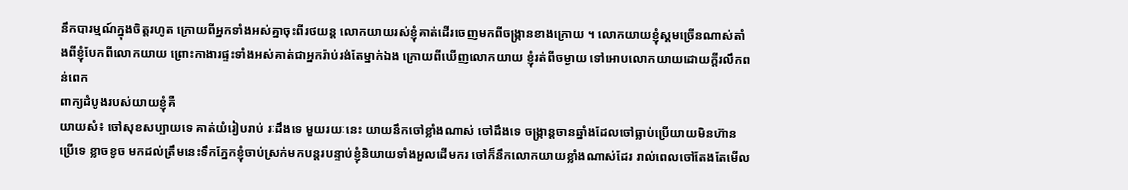នឹកបារម្មណ៍ក្នុងចិត្តរហូត ក្រោយពីអ្នកទាំងអស់គ្នាចុះពីរថយន្ដ លោកយាយរស់ខ្ញុំគាត់ដើរចេញមកពីចង្ក្រានខាងក្រោយ ។ លោកយាយខ្ញុំស្គមច្រើនណាស់តាំងពីខ្ញុំបែកពីលោកយាយ ព្រោះកាងារផ្ទះទាំងអស់គាត់ជាអ្នករ៉ាប់រង់តែម្នាក់ឯង ក្រោយពីឃើញលោកយាយ ខ្ញុំរត់ពីចម្ងាយ ទៅអោបលោកយាយដោយក្ដីរលឹកពន់ពេក
ពាក្យដំបូងរបស់យាយខ្ញុំគឺ
យាយសំ៖ ចៅសុខសប្បាយទេ គាត់យំរៀបរាប់ រៈដឹងទេ មួយរយៈនេះ យាយនឹកចៅខ្លាំងណាស់ ចៅដឹងទេ ចង្ក្រាន្ដចានឆ្នាំងដែលចៅធ្លាប់ប្រើយាយមិនហ៊ានប្រើទេ ខ្លាចខូច មកដល់ត្រឹមនេះទឹកភ្នែកខ្ញុំចាប់ស្រក់មកបន្តរបន្ទាប់ខ្ញុំនិយាយទាំងអួលដើមករ ចៅក៏នឹកលោកយាយខ្លាំងណាស់ដែរ រាល់ពេលចៅតែងតែមើល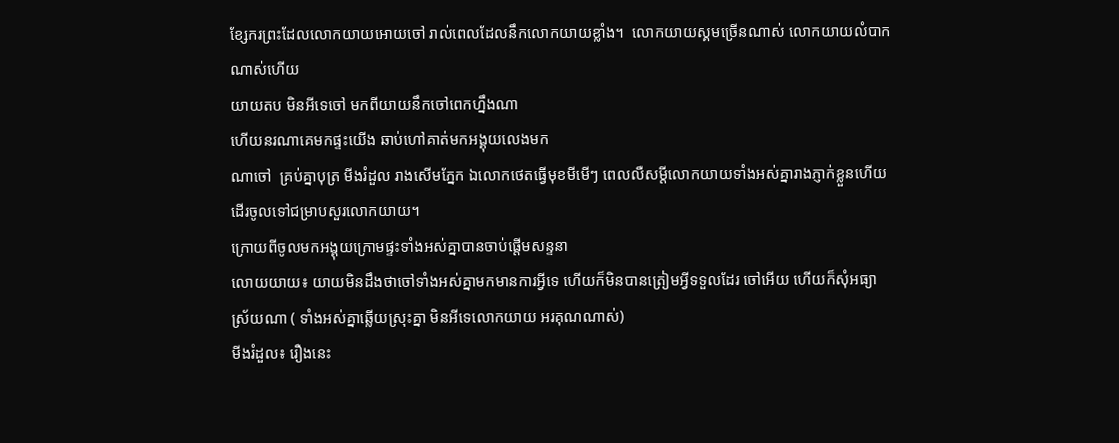ខ្សែករព្រះដែលលោកយាយអោយចៅ រាល់ពេលដែលនឹកលោកយាយខ្លាំង។  លោកយាយស្គមច្រើនណាស់ លោកយាយលំបាកណាស់ហើយ
យាយតប មិនអីទេចៅ មកពីយាយនឹកចៅពេកហ្នឹងណា
ហើយនរណាគេមកផ្ទះយើង ឆាប់ហៅគាត់មកអង្គុយលេងមក
ណាចៅ  គ្រប់គ្នាបុត្រ មីងរំដួល រាងសើមភ្នែក ឯលោកថេតធ្វើមុខមីមើៗ ពេលលឺសម្ដីលោកយាយទាំងអស់គ្នារាងភ្ញាក់ខ្លួនហើយដើរចូលទៅជម្រាបសួរលោកយាយ។
ក្រោយពីចូលមកអង្គុយក្រោមផ្ទះទាំងអស់គ្នាបានចាប់ផ្ដើមសន្ទនា
លោយយាយ៖ យាយមិនដឹងថាចៅទាំងអស់គ្នាមកមានការអ្វីទេ ហើយក៏មិនបានត្រៀមអ្វីទទួលដែរ ចៅអើយ ហើយក៏សុំអធ្យាស្រ័យណា ( ទាំងអស់គ្នាឆ្លើយស្រុះគ្នា មិនអីទេលោកយាយ អរគុណណាស់)
មីងរំដួល៖ រឿងនេះ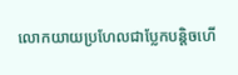លោកយាយប្រហែលជាប្លែកបន្តិចហើ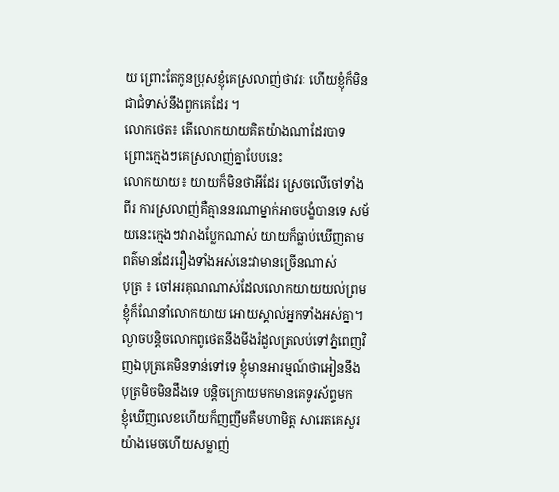យ ព្រោះតែកូនប្រុសខ្ញុំគេស្រលាញ់ថាវរៈ ហើយខ្ញុំក៏មិនជាជំទាស់នឹងពួកគេដែរ ។
លោកថេត៖ តើលោកយាយគិតយ៉ាងណាដែរបាទ ព្រោះក្មេងៗគេស្រលាញ់គ្នាបែបនេះ
លោកយាយ៖ យាយក៏មិនថាអីដែរ ស្រេចលើចៅទាំងពីរ ការស្រលាញ់គឺគ្មាននរណាម្នាក់អាចបង្ខំបានទេ សម័យនេះក្មេងៗវារាងប្លែកណាស់ យាយក៏ធ្លាប់ឃើញតាមពត៌មានដែររឿងទាំងអស់នេះវាមានច្រើនណាស់
បុត្រ ៖ ចៅអរគុណណាស់ដែលលោកយាយយល់ព្រម
ខ្ញុំក៏ណែនាំលោកយាយ អោយស្គាល់អ្នកទាំងអស់គ្នា។
ល្ងាចបន្តិចលោកពូថេតនឹងមីងរំដួលត្រលប់ទៅភ្នំពេញវិញឯបុត្រគេមិនទាន់ទៅទេ ខ្ញុំមានអារម្មណ៍ថាអៀននឹងបុត្រមិចមិនដឹងទេ បន្តិចក្រោយមកមានគេទូរស័ព្ទមក
ខ្ញុំឃើញលេខហើយក៏ញញឹមគឺមហាមិត្ត សារេតគេសួរ
យ៉ាងមេចហើយសម្លាញ់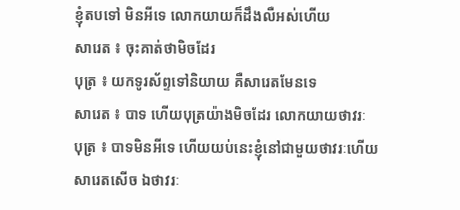ខ្ញុំតបទៅ មិនអីទេ លោកយាយក៏ដឹងលឺអស់ហើយ
សារេត ៖ ចុះគាត់ថាមិចដែរ
បុត្រ ៖ យកទូរស័ព្ទទៅនិយាយ គឺសារេតមែនទេ
សារេត ៖ បាទ ហើយបុត្រយ៉ាងមិចដែរ លោកយាយថាវរៈ
បុត្រ ៖ បាទមិនអីទេ ហើយយប់នេះខ្ញុំនៅជាមួយថាវរៈហើយ
សារេតសើច ឯថាវរៈ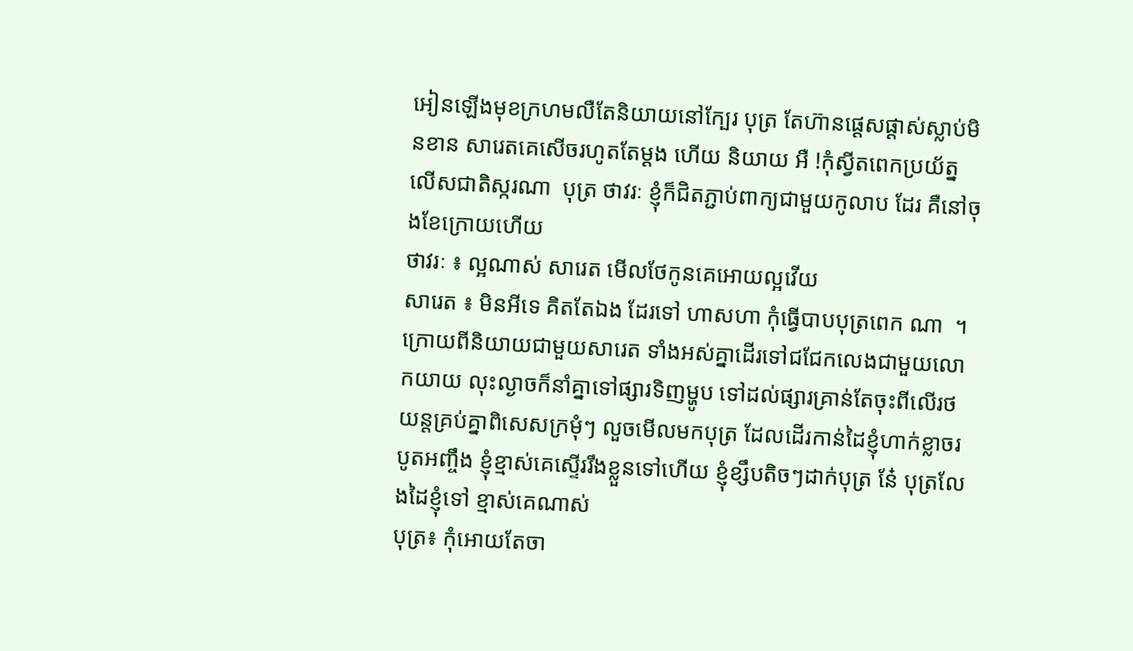អៀនឡើងមុខក្រហមលឺតែនិយាយនៅក្បែរ បុត្រ តែហ៊ានផ្ដេសផ្ដាស់ស្លាប់មិនខាន សារេតគេសើចរហូតតែម្ដង ហើយ និយាយ អឺ !កុំស្វីតពេកប្រយ័ត្នលើសជាតិស្ករណា  បុត្រ ថាវរៈ ខ្ញុំក៏ជិតភ្ជាប់ពាក្យជាមួយកូលាប ដែរ គឺនៅចុងខែក្រោយហើយ
ថាវរៈ ៖ ល្អណាស់ សារេត មើលថែកូនគេអោយល្អវើយ
សារេត ៖ មិនអីទេ គិតតែឯង ដែរទៅ ហាសហា កុំធ្វើបាបបុត្រពេក ណា  ។ ក្រោយពីនិយាយជាមួយសារេត ទាំងអស់គ្នាដើរទៅជជែកលេងជាមួយលោកយាយ លុះល្ងាចក៏នាំគ្នាទៅផ្សារទិញម្ហូប ទៅដល់ផ្សារគ្រាន់តែចុះពីលើរថយន្ដគ្រប់គ្នាពិសេសក្រមុំៗ លួចមើលមកបុត្រ ដែលដើរកាន់ដៃខ្ញុំហាក់ខ្លាចរបូតអញ្ចឹង ខ្ញុំខ្មាស់គេស្ទើររឹងខ្លួនទៅហើយ ខ្ញុំខ្សឹបតិចៗដាក់បុត្រ នែ៎ បុត្រលែងដៃខ្ញុំទៅ ខ្មាស់គេណាស់
បុត្រ៖ កុំអោយតែចា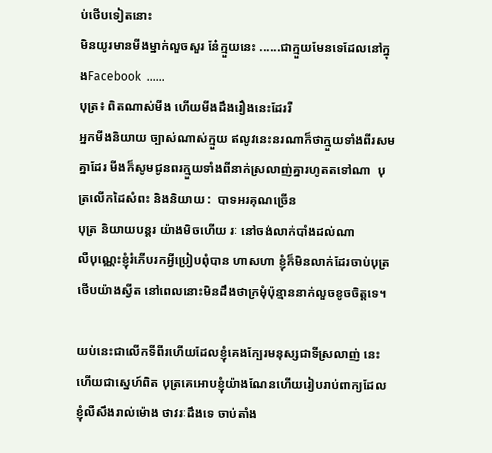ប់ថើបទៀតនោះ
មិនយូរមានមីងម្នាក់លួចសួរ នែ៎ក្មួយនេះ ......ជាក្មួយមែនទេដែលនៅក្នុងFacebook  ......
បុត្រ៖ ពិតណាស់មីង ហើយមីងដឹងរឿងនេះដែររឺ
អ្នកមីងនិយាយ ច្បាស់ណាស់ក្មួយ ឥលូវនេះនរណាក៏ថាក្មួយទាំងពីរសមគ្នាដែរ មីងក៏សូមជូនពរក្មួយទាំងពីនាក់ស្រលាញ់គ្នារហូតតទៅណា  បុត្រលើកដៃសំពះ និងនិយាយ :  បាទអរគុណច្រើន
បុត្រ និយាយបន្តរ យ៉ាងមិចហើយ រៈ នៅចង់លាក់បាំងដល់ណា
លឺបុណ្ណេះខ្ញុំរំភើបរកអ្វីប្រៀបពុំបាន ហាសហា ខ្ញុំក៏មិនលាក់ដែរចាប់បុត្រថើបយ៉ាងស្វីត នៅពេលនោះមិនដឹងថាក្រមុំប៉ុន្មាននាក់លួចខូចចិត្តទេ។

យប់នេះជាលើកទីពីរហើយដែលខ្ញុំគេងក្បែរមនុស្សជាទីស្រលាញ់ នេះហើយជាស្នេហ៍ពិត បុត្រគេអោបខ្ញុំយ៉ាងណែនហើយរៀបរាប់ពាក្យដែលខ្ញុំលឺសឹងរាល់ម៉ោង ថាវរៈដឹងទេ ចាប់តាំង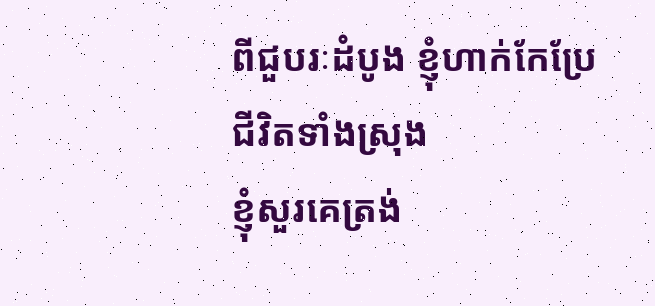ពីជួបរៈដំបូង ខ្ញុំហាក់កែប្រែជីវិតទាំងស្រុង
ខ្ញុំសួរគេត្រង់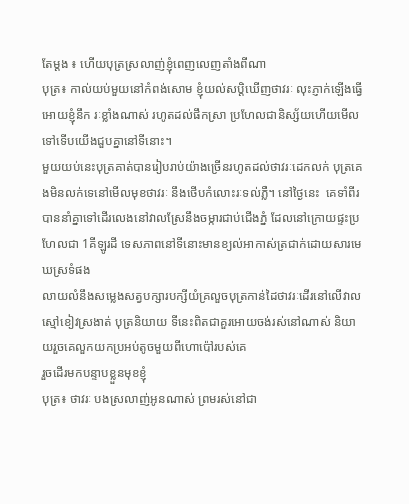តែម្ដង ៖ ហើយបុត្រស្រលាញ់ខ្ញុំពេញលេញតាំងពីណា
បុត្រ៖ កាល់យប់មួយនៅកំពង់សោម ខ្ញុំយល់សប្ដិឃើញថាវរៈ លុះភ្ញាក់ឡើងធ្វើអោយខ្ញុំនឹក រៈខ្លាំងណាស់ រហូតដល់ផឹកស្រា ប្រហែលជានិស្ស័យហើយមើលទៅទើបយើងជួបគ្នានៅទីនោះ។
មួយយប់នេះបុត្រគាត់បានរៀបរាប់យ៉ាងច្រើនរហូតដល់ថាវរៈដេកលក់ បុត្រគេងមិនលក់ទេនៅមើលមុខថាវរៈ នឹងថើបកំលោះរៈទល់ភ្លឺ។ នៅថ្ងៃនេះ  គេទាំពីរបាននាំគ្នាទៅដើរលេងនៅវាលស្រែនឹងចម្ការជាប់ជើងភ្នំ ដែលនៅក្រោយផ្ទះប្រហែលជា 1គីឡូរដី ទេសភាពនៅទីនោះមានខ្យល់អាកាស់ត្រជាក់ដោយសារមេឃស្រទំផង
លាយលំនឹងសម្លេងសត្វបក្សារបក្សីយំគ្រលួចបុត្រកាន់ដៃថាវរៈដើរនៅលើវាលស្មៅខៀវស្រងាត់ បុត្រនិយាយ ទីនេះពិតជាគួរអោយចង់រស់នៅណាស់ និយាយរួចគេលួកយកប្រអប់តូចមួយពីហោប៉ៅរបស់គេ
រួចដើរមកបន្ទាបខ្លួនមុខខ្ញុំ
បុត្រ៖ ថាវរៈ បងស្រលាញ់អូនណាស់ ព្រមរស់នៅជា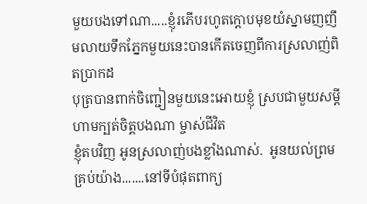មួយបងទៅណា.....ខ្ញុំរភើបរហូតក្ដោបមុខយំស្នាមញញឹមលាយទឹកភ្នែកមួយនេះបានកើតចេញពីការស្រលាញ់ពិតប្រាកដ
បុត្របានពាក់ចិញ្ជៀនមួយនេះអោយខ្ញុំ ស្របជាមួយសម្ដី ហាមក្បត់ចិត្តបងណា ម្ចាស់ជីវិត
ខ្ញុំតបវិញ អូនស្រលាញ់បងខ្លាំងណាស់.  អូនយល់ព្រមគ្រប់យ៉ាង.......នៅទីបំផុតពាក្យ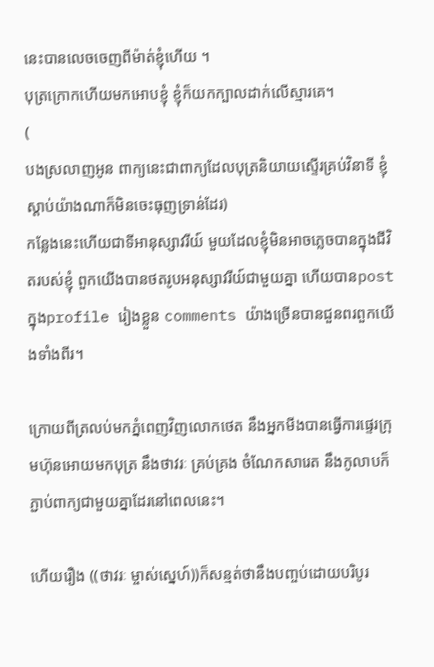នេះបានលេចចេញពីម៉ាត់ខ្ញុំហើយ ។
បុត្រក្រោកហើយមកអោបខ្ញុំ ខ្ញុំក៏យកក្បាលដាក់លើស្មារគេ។
(
បងស្រលាញអូន ពាក្យនេះជាពាក្យដែលបុត្រនិយាយស្ទើរគ្រប់វិនាទី ខ្ញុំស្ដាប់យ៉ាងណាក៏មិនចេះធុញទ្រាន់ដែរ)
កន្លែងនេះហើយជាទីអានុស្សាវរីយ៍ មួយដែលខ្ញុំមិនអាចភ្លេចបានក្នុងជីវិតរបស់ខ្ញុំ ពួកយើងបានថតរូបអនុស្សាវរីយ៍ជាមួយគ្នា ហើយបានpostក្នុងprofile រៀងខ្លួន comments យ៉ាងច្រើនបានជួនពរពួកយើងទាំងពីរ។

ក្រោយពីត្រលប់មកភ្នំពេញវិញលោកថេត នឹងអ្នកមីងបានធ្វើការផ្ទេរក្រុមហ៊ុនអោយមកបុត្រ នឹងថាវរៈ គ្រប់គ្រង ចំណែកសារេត នឹងកូលាបក៏ភ្ជាប់ពាក្យជាមួយគ្នាដែរនៅពេលនេះ។

ហើយរឿង ((ថាវរៈ ម្ចាស់ស្នេហ៍))ក៏សន្មត់ថានឹងបញ្ចប់ដោយបរិបូរ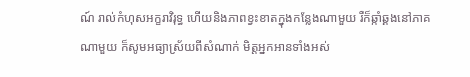ណ៍ រាល់កំហុសអក្ខរាវិរុទ្ធ ហើយនិងភាពខ្វះខាតក្នុងកន្លែងណាមួយ រឺក៏ឆ្កាំឆ្គងនៅភាគណាមួយ ក៏សូមអធ្យាស្រ័យពីសំណាក់ មិត្តអ្នកអានទាំងអស់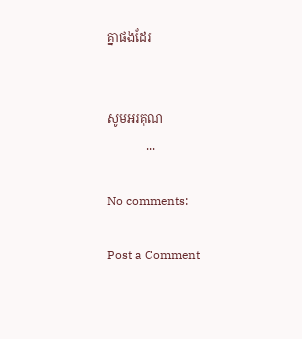គ្នាផងដែរ


សូមអរគុណ
             ...

No comments:

Post a Comment